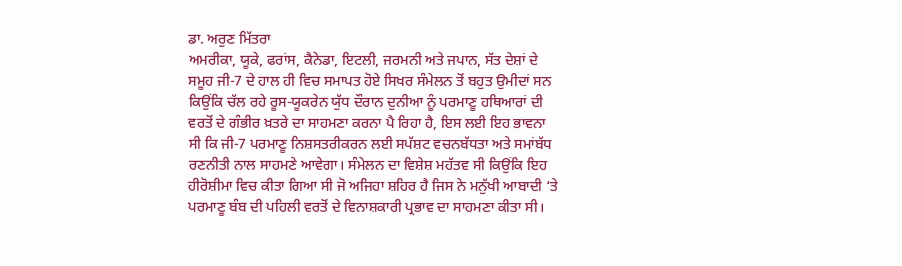ਡਾ. ਅਰੁਣ ਮਿੱਤਰਾ
ਅਮਰੀਕਾ, ਯੂਕੇ, ਫਰਾਂਸ, ਕੈਨੇਡਾ, ਇਟਲੀ, ਜਰਮਨੀ ਅਤੇ ਜਪਾਨ, ਸੱਤ ਦੇਸ਼ਾਂ ਦੇ ਸਮੂਹ ਜੀ-7 ਦੇ ਹਾਲ ਹੀ ਵਿਚ ਸਮਾਪਤ ਹੋਏ ਸਿਖਰ ਸੰਮੇਲਨ ਤੋਂ ਬਹੁਤ ਉਮੀਦਾਂ ਸਨ ਕਿਉਂਕਿ ਚੱਲ ਰਹੇ ਰੂਸ-ਯੂਕਰੇਨ ਯੁੱਧ ਦੌਰਾਨ ਦੁਨੀਆ ਨੂੰ ਪਰਮਾਣੂ ਹਥਿਆਰਾਂ ਦੀ ਵਰਤੋਂ ਦੇ ਗੰਭੀਰ ਖ਼ਤਰੇ ਦਾ ਸਾਹਮਣਾ ਕਰਨਾ ਪੈ ਰਿਹਾ ਹੈ, ਇਸ ਲਈ ਇਹ ਭਾਵਨਾ ਸੀ ਕਿ ਜੀ-7 ਪਰਮਾਣੂ ਨਿਸ਼ਸਤਰੀਕਰਨ ਲਈ ਸਪੱਸ਼ਟ ਵਚਨਬੱਧਤਾ ਅਤੇ ਸਮਾਂਬੱਧ ਰਣਨੀਤੀ ਨਾਲ ਸਾਹਮਣੇ ਆਵੇਗਾ। ਸੰਮੇਲਨ ਦਾ ਵਿਸ਼ੇਸ਼ ਮਹੱਤਵ ਸੀ ਕਿਉਂਕਿ ਇਹ ਹੀਰੋਸ਼ੀਮਾ ਵਿਚ ਕੀਤਾ ਗਿਆ ਸੀ ਜੋ ਅਜਿਹਾ ਸ਼ਹਿਰ ਹੈ ਜਿਸ ਨੇ ਮਨੁੱਖੀ ਆਬਾਦੀ ‘ਤੇ ਪਰਮਾਣੂ ਬੰਬ ਦੀ ਪਹਿਲੀ ਵਰਤੋਂ ਦੇ ਵਿਨਾਸ਼ਕਾਰੀ ਪ੍ਰਭਾਵ ਦਾ ਸਾਹਮਣਾ ਕੀਤਾ ਸੀ।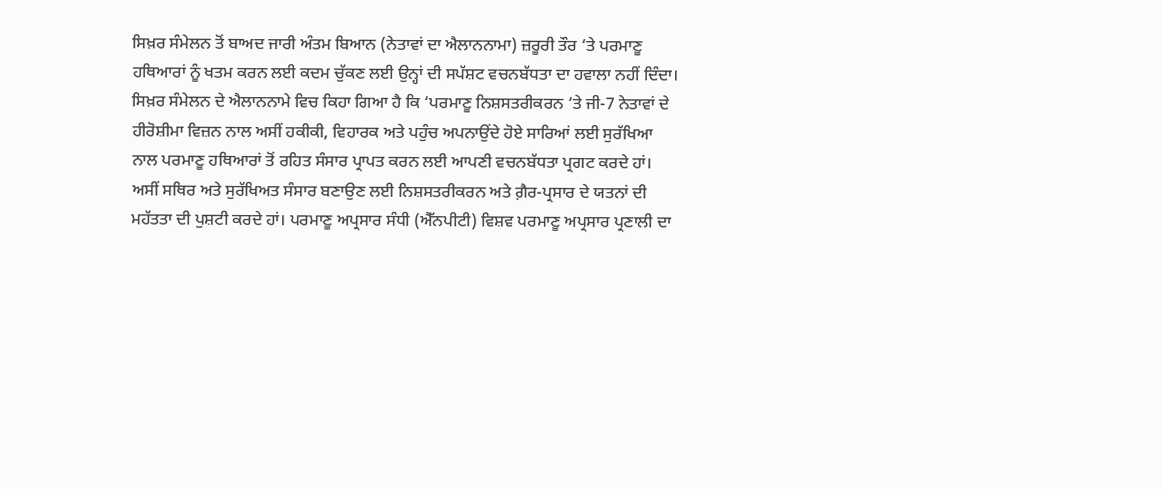ਸਿਖ਼ਰ ਸੰਮੇਲਨ ਤੋਂ ਬਾਅਦ ਜਾਰੀ ਅੰਤਮ ਬਿਆਨ (ਨੇਤਾਵਾਂ ਦਾ ਐਲਾਨਨਾਮਾ) ਜ਼ਰੂਰੀ ਤੌਰ ‘ਤੇ ਪਰਮਾਣੂ ਹਥਿਆਰਾਂ ਨੂੰ ਖਤਮ ਕਰਨ ਲਈ ਕਦਮ ਚੁੱਕਣ ਲਈ ਉਨ੍ਹਾਂ ਦੀ ਸਪੱਸ਼ਟ ਵਚਨਬੱਧਤਾ ਦਾ ਹਵਾਲਾ ਨਹੀਂ ਦਿੰਦਾ।
ਸਿਖ਼ਰ ਸੰਮੇਲਨ ਦੇ ਐਲਾਨਨਾਮੇ ਵਿਚ ਕਿਹਾ ਗਿਆ ਹੈ ਕਿ ‘ਪਰਮਾਣੂ ਨਿਸ਼ਸਤਰੀਕਰਨ ‘ਤੇ ਜੀ-7 ਨੇਤਾਵਾਂ ਦੇ ਹੀਰੋਸ਼ੀਮਾ ਵਿਜ਼ਨ ਨਾਲ ਅਸੀਂ ਹਕੀਕੀ, ਵਿਹਾਰਕ ਅਤੇ ਪਹੁੰਚ ਅਪਨਾਉਂਦੇ ਹੋਏ ਸਾਰਿਆਂ ਲਈ ਸੁਰੱਖਿਆ ਨਾਲ ਪਰਮਾਣੂ ਹਥਿਆਰਾਂ ਤੋਂ ਰਹਿਤ ਸੰਸਾਰ ਪ੍ਰਾਪਤ ਕਰਨ ਲਈ ਆਪਣੀ ਵਚਨਬੱਧਤਾ ਪ੍ਰਗਟ ਕਰਦੇ ਹਾਂ। ਅਸੀਂ ਸਥਿਰ ਅਤੇ ਸੁਰੱਖਿਅਤ ਸੰਸਾਰ ਬਣਾਉਣ ਲਈ ਨਿਸ਼ਸਤਰੀਕਰਨ ਅਤੇ ਗ਼ੈਰ-ਪ੍ਰਸਾਰ ਦੇ ਯਤਨਾਂ ਦੀ ਮਹੱਤਤਾ ਦੀ ਪੁਸ਼ਟੀ ਕਰਦੇ ਹਾਂ। ਪਰਮਾਣੂ ਅਪ੍ਰਸਾਰ ਸੰਧੀ (ਐੱਨਪੀਟੀ) ਵਿਸ਼ਵ ਪਰਮਾਣੂ ਅਪ੍ਰਸਾਰ ਪ੍ਰਣਾਲੀ ਦਾ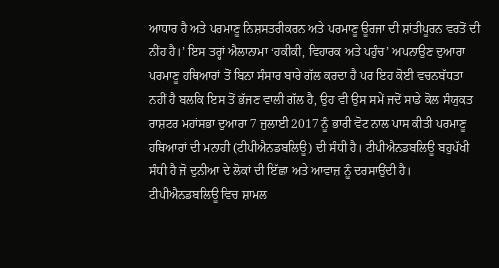ਆਧਾਰ ਹੈ ਅਤੇ ਪਰਮਾਣੂ ਨਿਸ਼ਸਤਰੀਕਰਨ ਅਤੇ ਪਰਮਾਣੂ ਊਰਜਾ ਦੀ ਸ਼ਾਂਤੀਪੂਰਨ ਵਰਤੋਂ ਦੀ ਨੀਂਹ ਹੈ।’ ਇਸ ਤਰ੍ਹਾਂ ਐਲਾਨਾਮਾ ‘ਹਕੀਕੀ, ਵਿਹਾਰਕ ਅਤੇ ਪਹੁੰਚ’ ਅਪਨਾਉਣ ਦੁਆਰਾ ਪਰਮਾਣੂ ਹਥਿਆਰਾਂ ਤੋਂ ਬਿਨਾ ਸੰਸਾਰ ਬਾਰੇ ਗੱਲ ਕਰਦਾ ਹੈ ਪਰ ਇਹ ਕੋਈ ਵਚਨਬੱਧਤਾ ਨਹੀਂ ਹੈ ਬਲਕਿ ਇਸ ਤੋਂ ਭੱਜਣ ਵਾਲੀ ਗੱਲ ਹੈ, ਉਹ ਵੀ ਉਸ ਸਮੇਂ ਜਦੋਂ ਸਾਡੇ ਕੋਲ ਸੰਯੁਕਤ ਰਾਸ਼ਟਰ ਮਹਾਂਸਭਾ ਦੁਆਰਾ 7 ਜੁਲਾਈ 2017 ਨੂੰ ਭਾਰੀ ਵੋਟ ਨਾਲ ਪਾਸ ਕੀਤੀ ਪਰਮਾਣੂ ਹਥਿਆਰਾਂ ਦੀ ਮਨਾਹੀ (ਟੀਪੀਐਨਡਬਲਿਊ) ਦੀ ਸੰਧੀ ਹੈ। ਟੀਪੀਐਨਡਬਲਿਊ ਬਹੁਪੱਖੀ ਸੰਧੀ ਹੈ ਜੋ ਦੁਨੀਆ ਦੇ ਲੋਕਾਂ ਦੀ ਇੱਛਾ ਅਤੇ ਆਵਾਜ਼ ਨੂੰ ਦਰਸਾਉਂਦੀ ਹੈ। ਟੀਪੀਐਨਡਬਲਿਊ ਵਿਚ ਸ਼ਾਮਲ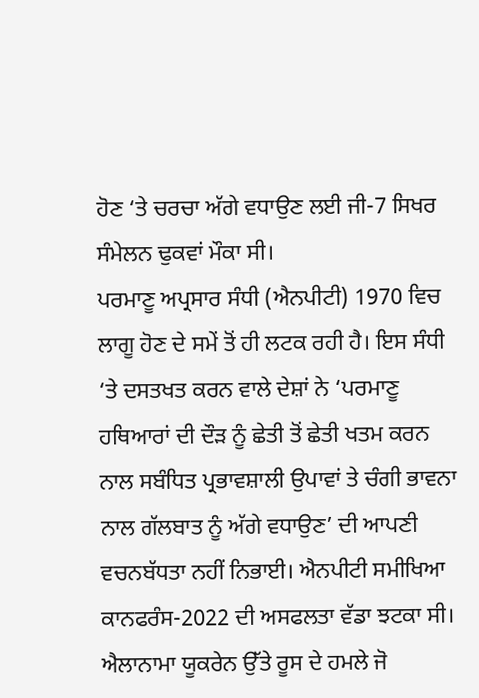ਹੋਣ ‘ਤੇ ਚਰਚਾ ਅੱਗੇ ਵਧਾਉਣ ਲਈ ਜੀ-7 ਸਿਖਰ ਸੰਮੇਲਨ ਢੁਕਵਾਂ ਮੌਕਾ ਸੀ।
ਪਰਮਾਣੂ ਅਪ੍ਰਸਾਰ ਸੰਧੀ (ਐਨਪੀਟੀ) 1970 ਵਿਚ ਲਾਗੂ ਹੋਣ ਦੇ ਸਮੇਂ ਤੋਂ ਹੀ ਲਟਕ ਰਹੀ ਹੈ। ਇਸ ਸੰਧੀ ‘ਤੇ ਦਸਤਖਤ ਕਰਨ ਵਾਲੇ ਦੇਸ਼ਾਂ ਨੇ ‘ਪਰਮਾਣੂ ਹਥਿਆਰਾਂ ਦੀ ਦੌੜ ਨੂੰ ਛੇਤੀ ਤੋਂ ਛੇਤੀ ਖਤਮ ਕਰਨ ਨਾਲ ਸਬੰਧਿਤ ਪ੍ਰਭਾਵਸ਼ਾਲੀ ਉਪਾਵਾਂ ਤੇ ਚੰਗੀ ਭਾਵਨਾ ਨਾਲ ਗੱਲਬਾਤ ਨੂੰ ਅੱਗੇ ਵਧਾਉਣ’ ਦੀ ਆਪਣੀ ਵਚਨਬੱਧਤਾ ਨਹੀਂ ਨਿਭਾਈ। ਐਨਪੀਟੀ ਸਮੀਖਿਆ ਕਾਨਫਰੰਸ-2022 ਦੀ ਅਸਫਲਤਾ ਵੱਡਾ ਝਟਕਾ ਸੀ।
ਐਲਾਨਾਮਾ ਯੂਕਰੇਨ ਉੱਤੇ ਰੂਸ ਦੇ ਹਮਲੇ ਜੋ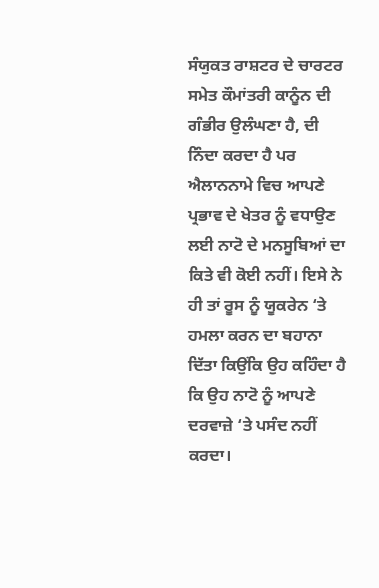ਸੰਯੁਕਤ ਰਾਸ਼ਟਰ ਦੇ ਚਾਰਟਰ ਸਮੇਤ ਕੌਮਾਂਤਰੀ ਕਾਨੂੰਨ ਦੀ ਗੰਭੀਰ ਉਲੰਘਣਾ ਹੈ, ਦੀ ਨਿੰਦਾ ਕਰਦਾ ਹੈ ਪਰ ਐਲਾਨਨਾਮੇ ਵਿਚ ਆਪਣੇ ਪ੍ਰਭਾਵ ਦੇ ਖੇਤਰ ਨੂੰ ਵਧਾਉਣ ਲਈ ਨਾਟੋ ਦੇ ਮਨਸੂਬਿਆਂ ਦਾ ਕਿਤੇ ਵੀ ਕੋਈ ਨਹੀਂ। ਇਸੇ ਨੇ ਹੀ ਤਾਂ ਰੂਸ ਨੂੰ ਯੂਕਰੇਨ ‘ਤੇ ਹਮਲਾ ਕਰਨ ਦਾ ਬਹਾਨਾ ਦਿੱਤਾ ਕਿਉਂਕਿ ਉਹ ਕਹਿੰਦਾ ਹੈ ਕਿ ਉਹ ਨਾਟੋ ਨੂੰ ਆਪਣੇ ਦਰਵਾਜ਼ੇ ‘ਤੇ ਪਸੰਦ ਨਹੀਂ ਕਰਦਾ।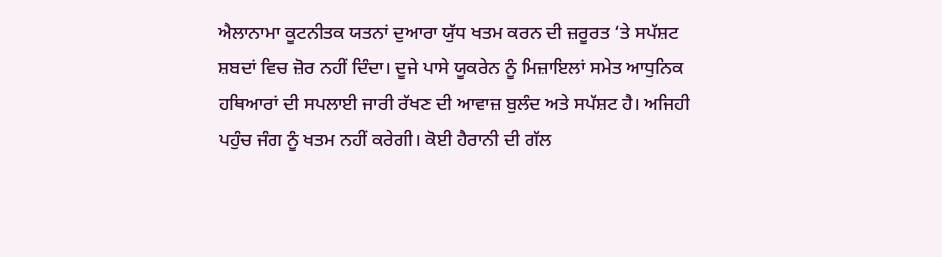ਐਲਾਨਾਮਾ ਕੂਟਨੀਤਕ ਯਤਨਾਂ ਦੁਆਰਾ ਯੁੱਧ ਖਤਮ ਕਰਨ ਦੀ ਜ਼ਰੂਰਤ ‘ਤੇ ਸਪੱਸ਼ਟ ਸ਼ਬਦਾਂ ਵਿਚ ਜ਼ੋਰ ਨਹੀਂ ਦਿੰਦਾ। ਦੂਜੇ ਪਾਸੇ ਯੂਕਰੇਨ ਨੂੰ ਮਿਜ਼ਾਇਲਾਂ ਸਮੇਤ ਆਧੁਨਿਕ ਹਥਿਆਰਾਂ ਦੀ ਸਪਲਾਈ ਜਾਰੀ ਰੱਖਣ ਦੀ ਆਵਾਜ਼ ਬੁਲੰਦ ਅਤੇ ਸਪੱਸ਼ਟ ਹੈ। ਅਜਿਹੀ ਪਹੁੰਚ ਜੰਗ ਨੂੰ ਖਤਮ ਨਹੀਂ ਕਰੇਗੀ। ਕੋਈ ਹੈਰਾਨੀ ਦੀ ਗੱਲ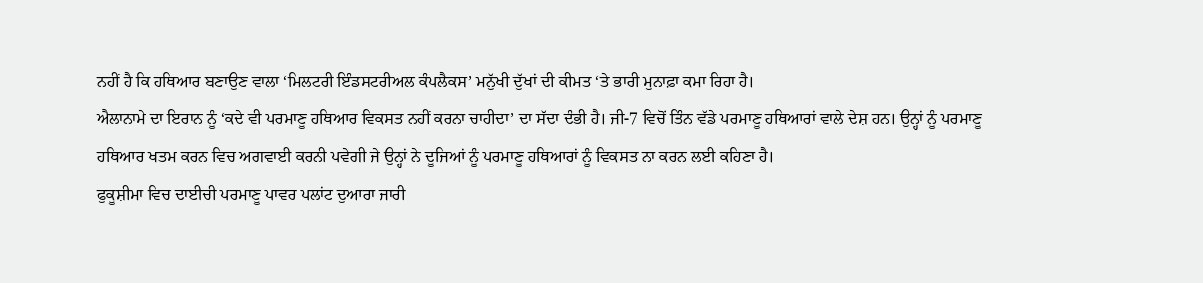ਨਹੀਂ ਹੈ ਕਿ ਹਥਿਆਰ ਬਣਾਉਣ ਵਾਲਾ ‘ਮਿਲਟਰੀ ਇੰਡਸਟਰੀਅਲ ਕੰਪਲੈਕਸ’ ਮਨੁੱਖੀ ਦੁੱਖਾਂ ਦੀ ਕੀਮਤ ‘ਤੇ ਭਾਰੀ ਮੁਨਾਫ਼ਾ ਕਮਾ ਰਿਹਾ ਹੈ।
ਐਲਾਨਾਮੇ ਦਾ ਇਰਾਨ ਨੂੰ ‘ਕਦੇ ਵੀ ਪਰਮਾਣੂ ਹਥਿਆਰ ਵਿਕਸਤ ਨਹੀਂ ਕਰਨਾ ਚਾਹੀਦਾ’ ਦਾ ਸੱਦਾ ਦੰਭੀ ਹੈ। ਜੀ-7 ਵਿਚੋਂ ਤਿੰਨ ਵੱਡੇ ਪਰਮਾਣੂ ਹਥਿਆਰਾਂ ਵਾਲੇ ਦੇਸ਼ ਹਨ। ਉਨ੍ਹਾਂ ਨੂੰ ਪਰਮਾਣੂ ਹਥਿਆਰ ਖਤਮ ਕਰਨ ਵਿਚ ਅਗਵਾਈ ਕਰਨੀ ਪਵੇਗੀ ਜੇ ਉਨ੍ਹਾਂ ਨੇ ਦੂਜਿਆਂ ਨੂੰ ਪਰਮਾਣੂ ਹਥਿਆਰਾਂ ਨੂੰ ਵਿਕਸਤ ਨਾ ਕਰਨ ਲਈ ਕਹਿਣਾ ਹੈ।
ਫੁਕੂਸ਼ੀਮਾ ਵਿਚ ਦਾਈਚੀ ਪਰਮਾਣੂ ਪਾਵਰ ਪਲਾਂਟ ਦੁਆਰਾ ਜਾਰੀ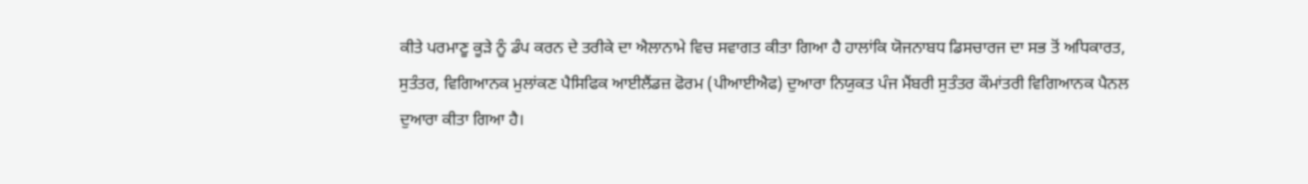ਕੀਤੇ ਪਰਮਾਣੂ ਕੂੜੇ ਨੂੰ ਡੰਪ ਕਰਨ ਦੇ ਤਰੀਕੇ ਦਾ ਐਲਾਨਾਮੇ ਵਿਚ ਸਵਾਗਤ ਕੀਤਾ ਗਿਆ ਹੈ ਹਾਲਾਂਕਿ ਯੋਜਨਾਬਧ ਡਿਸਚਾਰਜ ਦਾ ਸਭ ਤੋਂ ਅਧਿਕਾਰਤ, ਸੁਤੰਤਰ, ਵਿਗਿਆਨਕ ਮੁਲਾਂਕਣ ਪੈਸਿਫਿਕ ਆਈਲੈਂਡਜ਼ ਫੋਰਮ (ਪੀਆਈਐਫ) ਦੁਆਰਾ ਨਿਯੁਕਤ ਪੰਜ ਮੈਂਬਰੀ ਸੁਤੰਤਰ ਕੌਮਾਂਤਰੀ ਵਿਗਿਆਨਕ ਪੈਨਲ ਦੁਆਰਾ ਕੀਤਾ ਗਿਆ ਹੈ।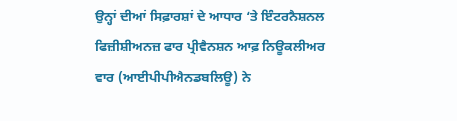ਉਨ੍ਹਾਂ ਦੀਆਂ ਸਿਫ਼ਾਰਸ਼ਾਂ ਦੇ ਆਧਾਰ ‘ਤੇ ਇੰਟਰਨੈਸ਼ਨਲ ਫਿਜ਼ੀਸ਼ੀਅਨਜ਼ ਫਾਰ ਪ੍ਰੀਵੈਨਸ਼ਨ ਆਫ਼ ਨਿਊਕਲੀਅਰ ਵਾਰ (ਆਈਪੀਪੀਐਨਡਬਲਿਊ) ਨੇ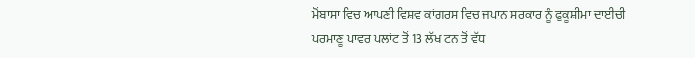ਮੋਂਬਾਸਾ ਵਿਚ ਆਪਣੀ ਵਿਸ਼ਵ ਕਾਂਗਰਸ ਵਿਚ ਜਪਾਨ ਸਰਕਾਰ ਨੂੰ ਫੁਕੂਸ਼ੀਮਾ ਦਾਈਚੀ ਪਰਮਾਣੂ ਪਾਵਰ ਪਲਾਂਟ ਤੋਂ 13 ਲੱਖ ਟਨ ਤੋਂ ਵੱਧ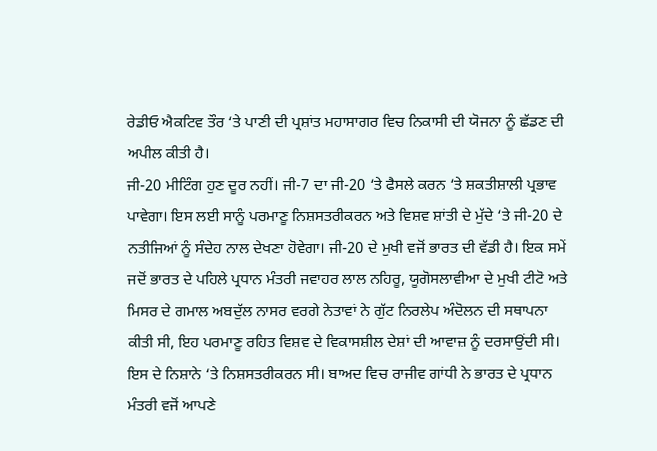ਰੇਡੀਓ ਐਕਟਿਵ ਤੌਰ ‘ਤੇ ਪਾਣੀ ਦੀ ਪ੍ਰਸ਼ਾਂਤ ਮਹਾਸਾਗਰ ਵਿਚ ਨਿਕਾਸੀ ਦੀ ਯੋਜਨਾ ਨੂੰ ਛੱਡਣ ਦੀ ਅਪੀਲ ਕੀਤੀ ਹੈ।
ਜੀ-20 ਮੀਟਿੰਗ ਹੁਣ ਦੂਰ ਨਹੀਂ। ਜੀ-7 ਦਾ ਜੀ-20 ‘ਤੇ ਫੈਸਲੇ ਕਰਨ ‘ਤੇ ਸ਼ਕਤੀਸ਼ਾਲੀ ਪ੍ਰਭਾਵ ਪਾਵੇਗਾ। ਇਸ ਲਈ ਸਾਨੂੰ ਪਰਮਾਣੂ ਨਿਸ਼ਸਤਰੀਕਰਨ ਅਤੇ ਵਿਸ਼ਵ ਸ਼ਾਂਤੀ ਦੇ ਮੁੱਦੇ ‘ਤੇ ਜੀ-20 ਦੇ ਨਤੀਜਿਆਂ ਨੂੰ ਸੰਦੇਹ ਨਾਲ ਦੇਖਣਾ ਹੋਵੇਗਾ। ਜੀ-20 ਦੇ ਮੁਖੀ ਵਜੋਂ ਭਾਰਤ ਦੀ ਵੱਡੀ ਹੈ। ਇਕ ਸਮੇਂ ਜਦੋਂ ਭਾਰਤ ਦੇ ਪਹਿਲੇ ਪ੍ਰਧਾਨ ਮੰਤਰੀ ਜਵਾਹਰ ਲਾਲ ਨਹਿਰੂ, ਯੂਗੋਸਲਾਵੀਆ ਦੇ ਮੁਖੀ ਟੀਟੋ ਅਤੇ ਮਿਸਰ ਦੇ ਗਮਾਲ ਅਬਦੁੱਲ ਨਾਸਰ ਵਰਗੇ ਨੇਤਾਵਾਂ ਨੇ ਗੁੱਟ ਨਿਰਲੇਪ ਅੰਦੋਲਨ ਦੀ ਸਥਾਪਨਾ ਕੀਤੀ ਸੀ, ਇਹ ਪਰਮਾਣੂ ਰਹਿਤ ਵਿਸ਼ਵ ਦੇ ਵਿਕਾਸਸ਼ੀਲ ਦੇਸ਼ਾਂ ਦੀ ਆਵਾਜ਼ ਨੂੰ ਦਰਸਾਉਂਦੀ ਸੀ। ਇਸ ਦੇ ਨਿਸ਼ਾਨੇ ‘ਤੇ ਨਿਸ਼ਸਤਰੀਕਰਨ ਸੀ। ਬਾਅਦ ਵਿਚ ਰਾਜੀਵ ਗਾਂਧੀ ਨੇ ਭਾਰਤ ਦੇ ਪ੍ਰਧਾਨ ਮੰਤਰੀ ਵਜੋਂ ਆਪਣੇ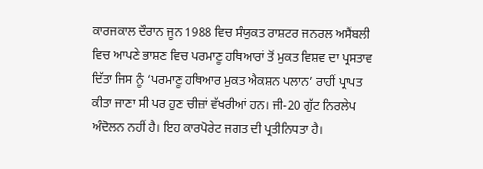ਕਾਰਜਕਾਲ ਦੌਰਾਨ ਜੂਨ 1988 ਵਿਚ ਸੰਯੁਕਤ ਰਾਸ਼ਟਰ ਜਨਰਲ ਅਸੈਂਬਲੀ ਵਿਚ ਆਪਣੇ ਭਾਸ਼ਣ ਵਿਚ ਪਰਮਾਣੂ ਹਥਿਆਰਾਂ ਤੋਂ ਮੁਕਤ ਵਿਸ਼ਵ ਦਾ ਪ੍ਰਸਤਾਵ ਦਿੱਤਾ ਜਿਸ ਨੂੰ ‘ਪਰਮਾਣੂ ਹਥਿਆਰ ਮੁਕਤ ਐਕਸ਼ਨ ਪਲਾਨ’ ਰਾਹੀਂ ਪ੍ਰਾਪਤ ਕੀਤਾ ਜਾਣਾ ਸੀ ਪਰ ਹੁਣ ਚੀਜ਼ਾਂ ਵੱਖਰੀਆਂ ਹਨ। ਜੀ-20 ਗੁੱਟ ਨਿਰਲੇਪ ਅੰਦੋਲਨ ਨਹੀਂ ਹੈ। ਇਹ ਕਾਰਪੋਰੇਟ ਜਗਤ ਦੀ ਪ੍ਰਤੀਨਿਧਤਾ ਹੈ।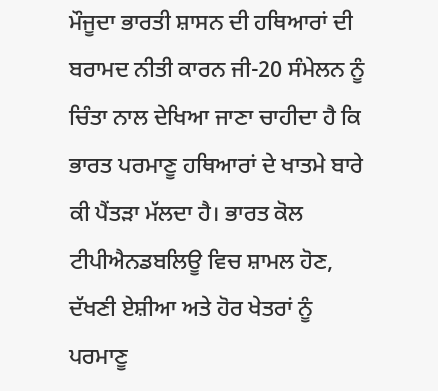ਮੌਜੂਦਾ ਭਾਰਤੀ ਸ਼ਾਸਨ ਦੀ ਹਥਿਆਰਾਂ ਦੀ ਬਰਾਮਦ ਨੀਤੀ ਕਾਰਨ ਜੀ-20 ਸੰਮੇਲਨ ਨੂੰ ਚਿੰਤਾ ਨਾਲ ਦੇਖਿਆ ਜਾਣਾ ਚਾਹੀਦਾ ਹੈ ਕਿ ਭਾਰਤ ਪਰਮਾਣੂ ਹਥਿਆਰਾਂ ਦੇ ਖਾਤਮੇ ਬਾਰੇ ਕੀ ਪੈਂਤੜਾ ਮੱਲਦਾ ਹੈ। ਭਾਰਤ ਕੋਲ ਟੀਪੀਐਨਡਬਲਿਊ ਵਿਚ ਸ਼ਾਮਲ ਹੋਣ, ਦੱਖਣੀ ਏਸ਼ੀਆ ਅਤੇ ਹੋਰ ਖੇਤਰਾਂ ਨੂੰ ਪਰਮਾਣੂ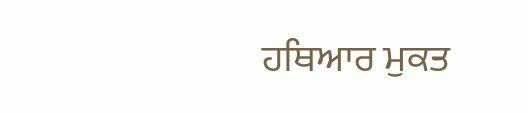ਹਥਿਆਰ ਮੁਕਤ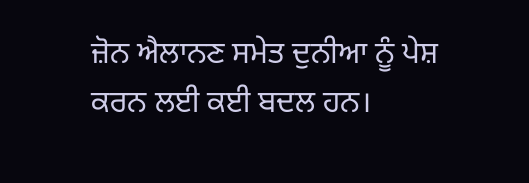ਜ਼ੋਨ ਐਲਾਨਣ ਸਮੇਤ ਦੁਨੀਆ ਨੂੰ ਪੇਸ਼ ਕਰਨ ਲਈ ਕਈ ਬਦਲ ਹਨ।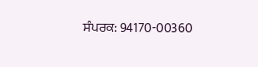ਸੰਪਰਕ: 94170-00360